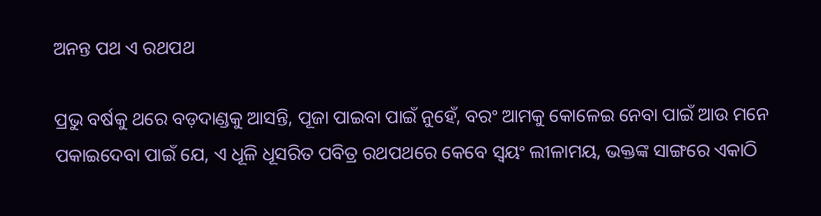ଅନନ୍ତ ପଥ ଏ ରଥପଥ

ପ୍ରଭୁ ବର୍ଷକୁ ଥରେ ବଡ଼ଦାଣ୍ଡକୁ ଆସନ୍ତି, ପୂଜା ପାଇବା ପାଇଁ ନୁହେଁ, ବରଂ ଆମକୁ କୋଳେଇ ନେବା ପାଇଁ ଆଉ ମନେ ପକାଇଦେବା ପାଇଁ ଯେ, ଏ ଧୂଳି ଧୂସରିତ ପବିତ୍ର ରଥପଥରେ କେବେ ସ୍ୱୟଂ ଲୀଳାମୟ, ଭକ୍ତଙ୍କ ସାଙ୍ଗରେ ଏକାଠି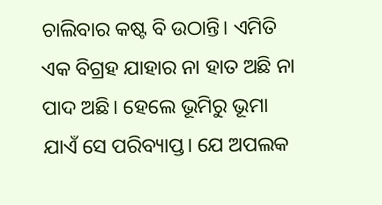ଚାଲିବାର କଷ୍ଟ ବି ଉଠାନ୍ତି। ଏମିତି ଏକ ବିଗ୍ରହ ଯାହାର ନା ହାତ ଅଛି ନା ପାଦ ଅଛି। ହେଲେ ଭୂମିରୁ ଭୂମା ଯାଏଁ ସେ ପରିବ୍ୟାପ୍ତ। ଯେ ଅପଲକ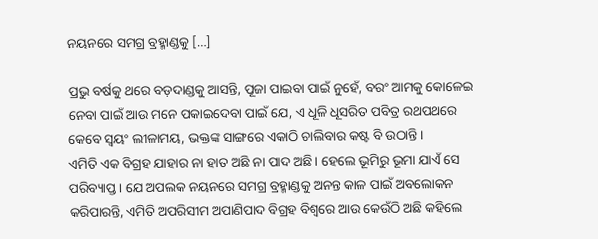ନୟନରେ ସମଗ୍ର ବ୍ରହ୍ମାଣ୍ଡକୁ […]

ପ୍ରଭୁ ବର୍ଷକୁ ଥରେ ବଡ଼ଦାଣ୍ଡକୁ ଆସନ୍ତି, ପୂଜା ପାଇବା ପାଇଁ ନୁହେଁ, ବରଂ ଆମକୁ କୋଳେଇ ନେବା ପାଇଁ ଆଉ ମନେ ପକାଇଦେବା ପାଇଁ ଯେ, ଏ ଧୂଳି ଧୂସରିତ ପବିତ୍ର ରଥପଥରେ କେବେ ସ୍ୱୟଂ ଲୀଳାମୟ, ଭକ୍ତଙ୍କ ସାଙ୍ଗରେ ଏକାଠି ଚାଲିବାର କଷ୍ଟ ବି ଉଠାନ୍ତି।
ଏମିତି ଏକ ବିଗ୍ରହ ଯାହାର ନା ହାତ ଅଛି ନା ପାଦ ଅଛି। ହେଲେ ଭୂମିରୁ ଭୂମା ଯାଏଁ ସେ ପରିବ୍ୟାପ୍ତ। ଯେ ଅପଲକ ନୟନରେ ସମଗ୍ର ବ୍ରହ୍ମାଣ୍ଡକୁ ଅନନ୍ତ କାଳ ପାଇଁ ଅବଲୋକନ କରିପାରନ୍ତି, ଏମିତି ଅପରିସୀମ ଅପାଣିପାଦ ବିଗ୍ରହ ବିଶ୍ୱରେ ଆଉ କେଉଁଠି ଅଛି କହିଲେ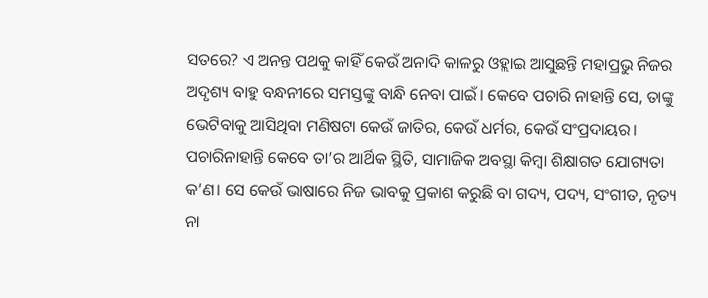ସତରେ? ଏ ଅନନ୍ତ ପଥକୁ କାହିଁ କେଉଁ ଅନାଦି କାଳରୁ ଓହ୍ଲାଇ ଆସୁଛନ୍ତି ମହାପ୍ରଭୁ ନିଜର ଅଦୃଶ୍ୟ ବାହୁ ବନ୍ଧନୀରେ ସମସ୍ତଙ୍କୁ ବାନ୍ଧି ନେବା ପାଇଁ। କେବେ ପଚାରି ନାହାନ୍ତି ସେ, ତାଙ୍କୁ ଭେଟିବାକୁ ଆସିଥିବା ମଣିଷଟା କେଉଁ ଜାତିର, କେଉଁ ଧର୍ମର, କେଉଁ ସଂପ୍ରଦାୟର। ପଚାରିନାହାନ୍ତି କେବେ ତା’ର ଆର୍ଥିକ ସ୍ଥିତି, ସାମାଜିକ ଅବସ୍ଥା କିମ୍ୱା ଶିକ୍ଷାଗତ ଯୋଗ୍ୟତା କ’ଣ। ସେ କେଉଁ ଭାଷାରେ ନିଜ ଭାବକୁ ପ୍ରକାଶ କରୁଛି ବା ଗଦ୍ୟ, ପଦ୍ୟ, ସଂଗୀତ, ନୃତ୍ୟ ନା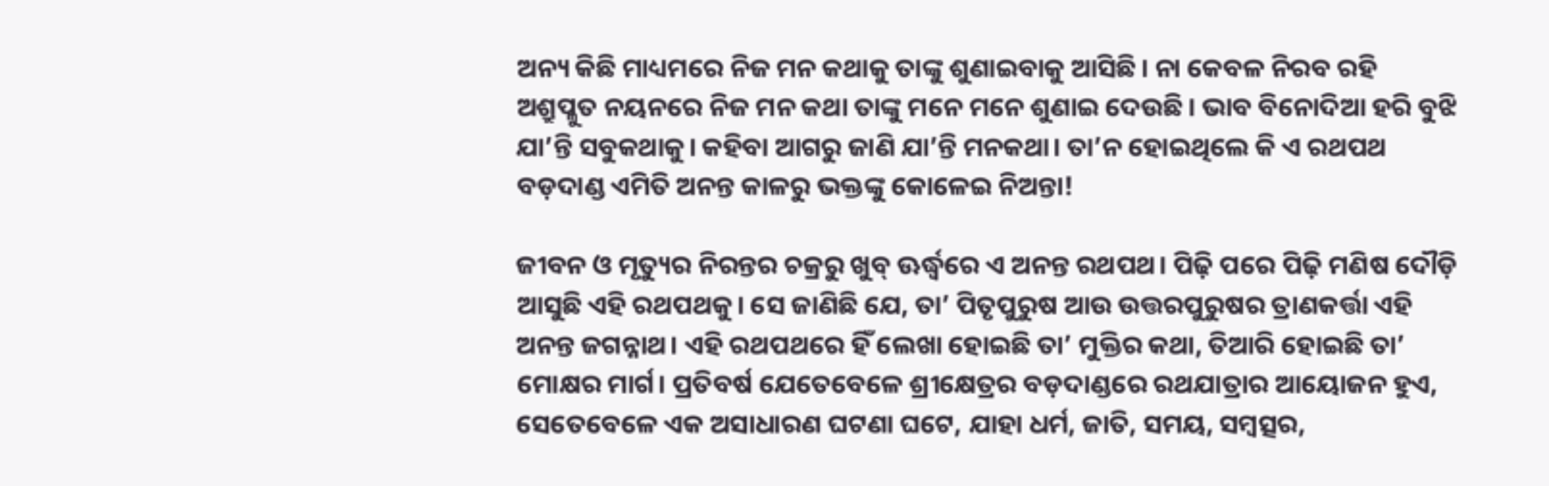ଅନ୍ୟ କିଛି ମାଧ୍ୟମରେ ନିଜ ମନ କଥାକୁ ତାଙ୍କୁ ଶୁଣାଇବାକୁ ଆସିଛି। ନା କେବଳ ନିରବ ରହି ଅଶ୍ରୁପ୍ଳୁତ ନୟନରେ ନିଜ ମନ କଥା ତାଙ୍କୁ ମନେ ମନେ ଶୁଣାଇ ଦେଉଛି। ଭାବ ବିନୋଦିଆ ହରି ବୁଝି ଯା’ନ୍ତି ସବୁକଥାକୁ। କହିବା ଆଗରୁ ଜାଣି ଯା’ନ୍ତି ମନକଥା। ତା’ନ ହୋଇଥିଲେ କି ଏ ରଥପଥ ବଡ଼ଦାଣ୍ଡ ଏମିତି ଅନନ୍ତ କାଳରୁ ଭକ୍ତଙ୍କୁ କୋଳେଇ ନିଅନ୍ତା!

ଜୀବନ ଓ ମୃତ୍ୟୁର ନିରନ୍ତର ଚକ୍ରରୁ ଖୁବ୍‌‌ ଊର୍ଦ୍ଧ୍ବରେ ଏ ଅନନ୍ତ ରଥପଥ। ପିଢ଼ି ପରେ ପିଢ଼ି ମଣିଷ ଦୌଡ଼ି ଆସୁଛି ଏହି ରଥପଥକୁ। ସେ ଜାଣିଛି ଯେ, ତା’ ପିତୃପୁରୁଷ ଆଉ ଉତ୍ତରପୁରୁଷର ତ୍ରାଣକର୍ତ୍ତା ଏହି ଅନନ୍ତ ଜଗନ୍ନାଥ। ଏହି ରଥପଥରେ ହିଁ ଲେଖା ହୋଇଛି ତା’ ମୁକ୍ତିର କଥା, ତିଆରି ହୋଇଛି ତା’ ମୋକ୍ଷର ମାର୍ଗ। ପ୍ରତିବର୍ଷ ଯେତେବେଳେ ଶ୍ରୀକ୍ଷେତ୍ରର ବଡ଼ଦାଣ୍ଡରେ ରଥଯାତ୍ରାର ଆୟୋଜନ ହୁଏ, ସେତେବେଳେ ଏକ ଅସାଧାରଣ ଘଟଣା ଘଟେ, ଯାହା ଧର୍ମ, ଜାତି, ସମୟ, ସମ୍ୱତ୍ସର,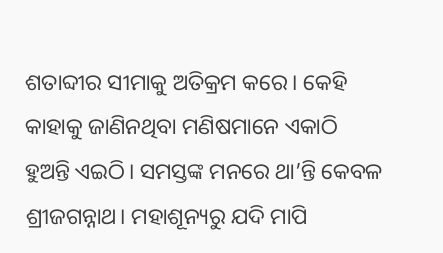ଶତାବ୍ଦୀର ସୀମାକୁ ଅତିକ୍ରମ କରେ। କେହି କାହାକୁ ଜାଣିନଥିବା ମଣିଷମାନେ ଏକାଠି ହୁଅନ୍ତି ଏଇଠି। ସମସ୍ତଙ୍କ ମନରେ ଥା’ନ୍ତି କେବଳ ଶ୍ରୀଜଗନ୍ନାଥ। ମହାଶୂନ୍ୟରୁ ଯଦି ମାପି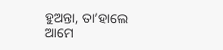ହୁଅନ୍ତା, ତା’ହାଲେ ଆମେ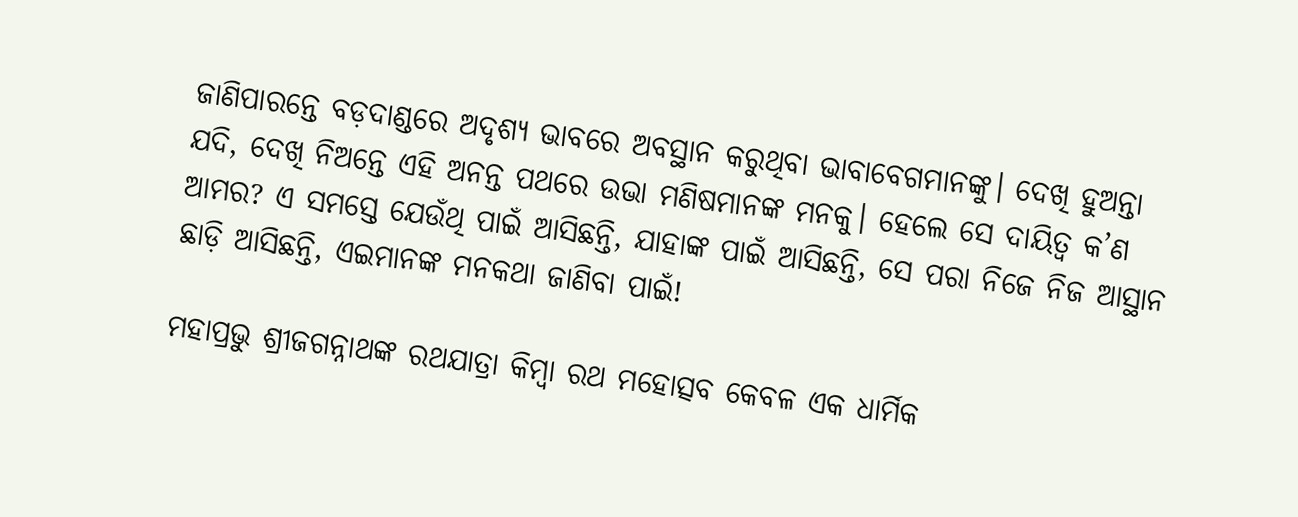ଜାଣିପାରନ୍ତେ ବଡ଼ଦାଣ୍ଡରେ ଅଦୃଶ୍ୟ ଭାବରେ ଅବସ୍ଥାନ କରୁଥିବା ଭାବାବେଗମାନଙ୍କୁ। ଦେଖି ହୁଅନ୍ତା ଯଦି, ଦେଖି ନିଅନ୍ତେ ଏହି ଅନନ୍ତ ପଥରେ ଉଭା ମଣିଷମାନଙ୍କ ମନକୁ। ହେଲେ ସେ ଦାୟିତ୍ୱ କ’ଣ ଆମର? ଏ ସମସ୍ତେ ଯେଉଁଥି ପାଇଁ ଆସିଛନ୍ତି, ଯାହାଙ୍କ ପାଇଁ ଆସିଛନ୍ତି, ସେ ପରା ନିଜେ ନିଜ ଆସ୍ଥାନ ଛାଡ଼ି ଆସିଛନ୍ତି, ଏଇମାନଙ୍କ ମନକଥା ଜାଣିବା ପାଇଁ!

ମହାପ୍ରଭୁ ଶ୍ରୀଜଗନ୍ନାଥଙ୍କ ରଥଯାତ୍ରା କିମ୍ୱା ରଥ ମହୋତ୍ସବ କେବଳ ଏକ ଧାର୍ମିକ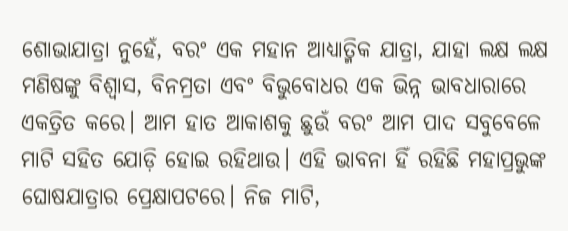ଶୋଭାଯାତ୍ରା ନୁହେଁ, ବରଂ ଏକ ମହାନ ଆଧ୍ୟାତ୍ମିକ ଯାତ୍ରା, ଯାହା ଲକ୍ଷ ଲକ୍ଷ ମଣିଷଙ୍କୁ ବିଶ୍ୱାସ, ବିନମ୍ରତା ଏବଂ ବିଭୁବୋଧର ଏକ ଭିନ୍ନ ଭାବଧାରାରେ ଏକତ୍ରିତ କରେ। ଆମ ହାତ ଆକାଶକୁ ଛୁଉଁ ବରଂ ଆମ ପାଦ ସବୁବେଳେ ମାଟି ସହିତ ଯୋଡ଼ି ହୋଇ ରହିଥାଉ। ଏହି ଭାବନା ହିଁ ରହିଛି ମହାପ୍ରଭୁଙ୍କ ଘୋଷଯାତ୍ରାର ପ୍ରେକ୍ଷାପଟରେ। ନିଜ ମାଟି,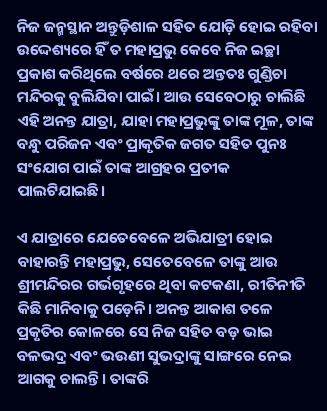ନିଜ ଜନ୍ମସ୍ଥାନ ଅନ୍ତୁଡ଼ିଶାଳ ସହିତ ଯୋଡ଼ି ହୋଇ ରହିବା ଉଦ୍ଦେଶ୍ୟରେ ହିଁ ତ ମହାପ୍ରଭୁ କେବେ ନିଜ ଇଚ୍ଛା ପ୍ରକାଶ କରିଥିଲେ ବର୍ଷରେ ଥରେ ଅନ୍ତତଃ ଗୁଣ୍ଡିଚା ମନ୍ଦିରକୁ ବୁଲିଯିବା ପାଇଁ। ଆଉ ସେବେଠାରୁ ଚାଲିଛି ଏହି ଅନନ୍ତ ଯାତ୍ରା, ଯାହା ମହାପ୍ରଭୁଙ୍କୁ ତାଙ୍କ ମୂଳ, ତାଙ୍କ ବନ୍ଧୁ ପରିଜନ ଏବଂ ପ୍ରାକୃତିକ ଜଗତ ସହିତ ପୁନଃ ସଂଯୋଗ ପାଇଁ ତାଙ୍କ ଆଗ୍ରହର ପ୍ରତୀକ ପାଲଟିଯାଇଛି।

ଏ ଯାତ୍ରାରେ ଯେତେବେଳେ ଅଭିଯାତ୍ରୀ ହୋଇ ବାହାରନ୍ତି ମହାପ୍ରଭୁ, ସେତେବେଳେ ତାଙ୍କୁ ଆଉ ଶ୍ରୀମନ୍ଦିରର ଗର୍ଭଗୃହରେ ଥିବା କଟକଣା, ରୀତିନୀତି କିଛି ମାନିବାକୁ ପଡ଼େନି। ଅନନ୍ତ ଆକାଶ ତଳେ ପ୍ରକୃତିର କୋଳରେ ସେ ନିଜ ସହିତ ବଡ଼ ଭାଇ ବଳଭଦ୍ର ଏବଂ ଭଉଣୀ ସୁଭଦ୍ରାଙ୍କୁ ସାଙ୍ଗରେ ନେଇ ଆଗକୁ ଚାଲନ୍ତି। ତାଙ୍କରି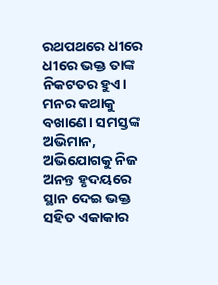ରଥପଥରେ ଧୀରେ ଧୀରେ ଭକ୍ତ ତାଙ୍କ ନିକଟତର ହୁଏ। ମନର କଥାକୁ ବଖାଣେ। ସମସ୍ତଙ୍କ ଅଭିମାନ, ଅଭିଯୋଗକୁ ନିଜ ଅନନ୍ତ ହୃଦୟରେ ସ୍ଥାନ ଦେଇ ଭକ୍ତ ସହିତ ଏକାକାର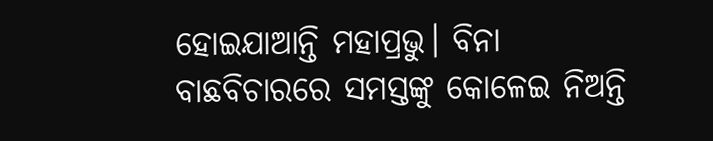ହୋଇଯାଆନ୍ତି ମହାପ୍ରଭୁ। ବିନା ବାଛବିଚାରରେ ସମସ୍ତଙ୍କୁ କୋଳେଇ ନିଅନ୍ତି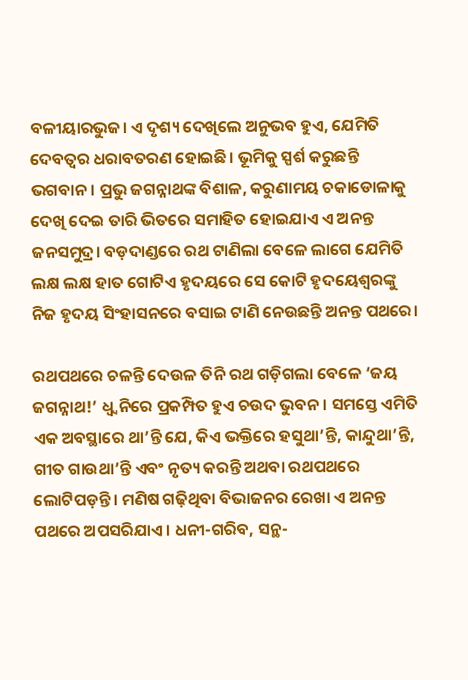ବଳୀୟାରଭୁଜ। ଏ ଦୃଶ୍ୟ ଦେଖିଲେ ଅନୁଭବ ହୁଏ, ଯେମିତି ଦେବତ୍ୱର ଧରାବତରଣ ହୋଇଛି। ଭୂମିକୁ ସ୍ପର୍ଶ କରୁଛନ୍ତି ଭଗବାନ। ପ୍ରଭୁ ଜଗନ୍ନାଥଙ୍କ ବିଶାଳ, କରୁଣାମୟ ଚକାଡୋଳାକୁ ଦେଖି ଦେଇ ତାରି ଭିତରେ ସମାହିତ ହୋଇଯାଏ ଏ ଅନନ୍ତ ଜନସମୁଦ୍ର। ବଡ଼ଦାଣ୍ଡରେ ରଥ ଟାଣିଲା ବେଳେ ଲାଗେ ଯେମିତି ଲକ୍ଷ ଲକ୍ଷ ହାତ ଗୋଟିଏ ହୃଦୟରେ ସେ କୋଟି ହୃଦୟେଶ୍ୱରଙ୍କୁ ନିଜ ହୃଦୟ ସିଂହାସନରେ ବସାଇ ଟାଣି ନେଉଛନ୍ତି ଅନନ୍ତ ପଥରେ।

ରଥପଥରେ ଚଳନ୍ତି ଦେଉଳ ତିନି ରଥ ଗଡ଼ିଗଲା ବେଳେ ‘ଜୟ ଜଗନ୍ନାଥ!’ ଧ୍ୱ୍ୱନିରେ ପ୍ରକମ୍ପିତ ହୁଏ ଚଉଦ ଭୁବନ। ସମସ୍ତେ ଏମିତି ଏକ ଅବସ୍ଥାରେ ଥା’ନ୍ତି ଯେ, କିଏ ଭକ୍ତିରେ ହସୁଥା’ନ୍ତି, କାନ୍ଦୁଥା’ନ୍ତି, ଗୀତ ଗାଉଥା’ନ୍ତି ଏବଂ ନୃତ୍ୟ କରନ୍ତି ଅଥବା ରଥପଥରେ ଲୋଟିପଡ଼ନ୍ତି। ମଣିଷ ଗଢ଼ିଥିବା ବିଭାଜନର ରେଖା ଏ ଅନନ୍ତ ପଥରେ ଅପସରିଯାଏ। ଧନୀ-ଗରିବ, ସନ୍ଥ-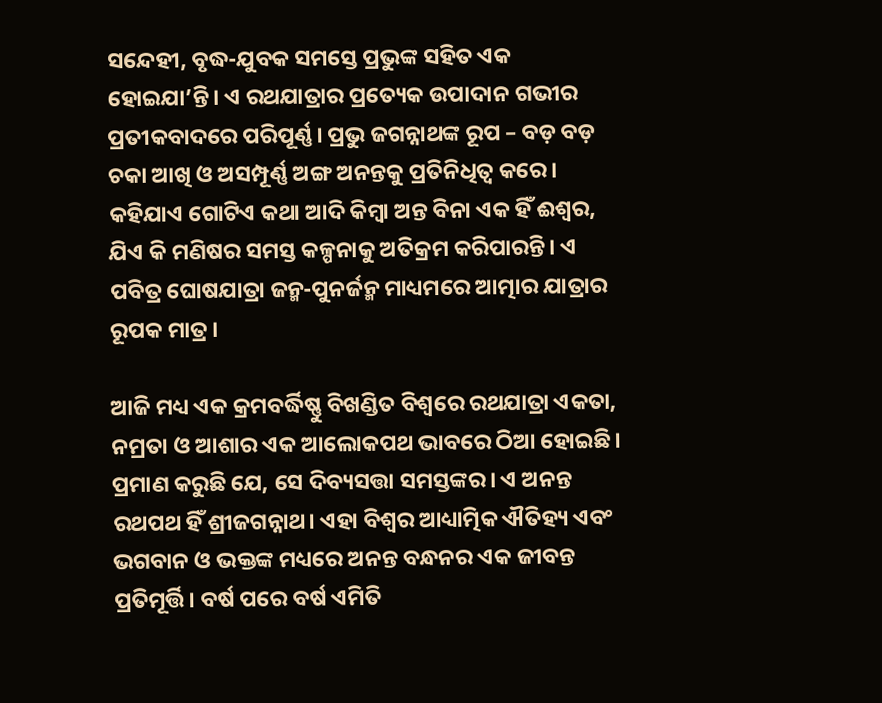ସନ୍ଦେହୀ, ବୃଦ୍ଧ-ଯୁବକ ସମସ୍ତେ ପ୍ରଭୁଙ୍କ ସହିତ ଏକ ହୋଇଯା’ନ୍ତି। ଏ ରଥଯାତ୍ରାର ପ୍ରତ୍ୟେକ ଉପାଦାନ ଗଭୀର ପ୍ରତୀକବାଦରେ ପରିପୂର୍ଣ୍ଣ। ପ୍ରଭୁ ଜଗନ୍ନାଥଙ୍କ ରୂପ – ବଡ଼ ବଡ଼ ଚକା ଆଖି ଓ ଅସମ୍ପୂର୍ଣ୍ଣ ଅଙ୍ଗ ଅନନ୍ତକୁ ପ୍ରତିନିଧିତ୍ୱ କରେ। କହିଯାଏ ଗୋଟିଏ କଥା ଆଦି କିମ୍ୱା ଅନ୍ତ ବିନା ଏକ ହିଁ ଈଶ୍ୱର, ଯିଏ କି ମଣିଷର ସମସ୍ତ କଳ୍ପନାକୁ ଅତିକ୍ରମ କରିପାରନ୍ତି। ଏ ପବିତ୍ର ଘୋଷଯାତ୍ରା ଜନ୍ମ-ପୁନର୍ଜନ୍ମ ମାଧ୍ୟମରେ ଆତ୍ମାର ଯାତ୍ରାର ରୂପକ ମାତ୍ର।

ଆଜି ମଧ୍ୟ ଏକ କ୍ରମବର୍ଦ୍ଧିଷ୍ଣୁ ବିଖଣ୍ଡିତ ବିଶ୍ୱରେ ରଥଯାତ୍ରା ଏକତା, ନମ୍ରତା ଓ ଆଶାର ଏକ ଆଲୋକପଥ ଭାବରେ ଠିଆ ହୋଇଛି। ପ୍ରମାଣ କରୁଛି ଯେ, ସେ ଦିବ୍ୟସତ୍ତା ସମସ୍ତଙ୍କର। ଏ ଅନନ୍ତ ରଥପଥ ହିଁ ଶ୍ରୀଜଗନ୍ନାଥ। ଏହା ବିଶ୍ୱର ଆଧ୍ୟାତ୍ମିକ ଐତିହ୍ୟ ଏବଂ ଭଗବାନ ଓ ଭକ୍ତଙ୍କ ମଧ୍ୟରେ ଅନନ୍ତ ବନ୍ଧନର ଏକ ଜୀବନ୍ତ ପ୍ରତିମୂର୍ତ୍ତି। ବର୍ଷ ପରେ ବର୍ଷ ଏମିତି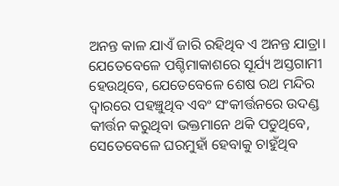ଅନନ୍ତ କାଳ ଯାଏଁ ଜାରି ରହିଥିବ ଏ ଅନନ୍ତ ଯାତ୍ରା। ଯେତେବେଳେ ପଶ୍ଚିମାକାଶରେ ସୂର୍ଯ୍ୟ ଅସ୍ତଗାମୀ ହେଉଥିବେ, ଯେତେବେଳେ ଶେଷ ରଥ ମନ୍ଦିର ଦ୍ୱାରରେ ପହଞ୍ଚୁଥିବ ଏବଂ ସଂକୀର୍ତ୍ତନରେ ଉଦଣ୍ଡ କୀର୍ତ୍ତନ କରୁଥିବା ଭକ୍ତମାନେ ଥକି ପଡୁଥିବେ, ସେତେବେଳେ ଘରମୁହାଁ ହେବାକୁ ଚାହୁଁଥିବ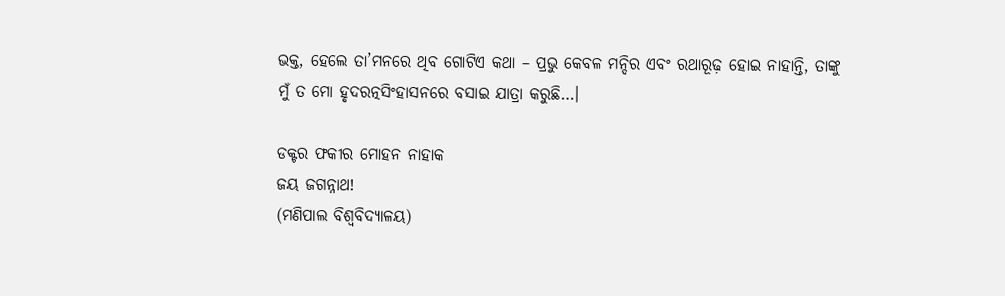ଭକ୍ତ, ହେଲେ ତା’ମନରେ ଥିବ ଗୋଟିଏ କଥା – ପ୍ରଭୁ କେବଳ ମନ୍ଦିର ଏବଂ ରଥାରୂଢ଼ ହୋଇ ନାହାନ୍ତି, ତାଙ୍କୁ ମୁଁ ତ ମୋ ହୃଦରତ୍ନସିଂହାସନରେ ବସାଇ ଯାତ୍ରା କରୁଛି…।

ଡକ୍ଟର ଫକୀର ମୋହନ ନାହାକ
ଜୟ ଜଗନ୍ନାଥ!
(ମଣିପାଲ ବିଶ୍ୱବିଦ୍ୟାଳୟ)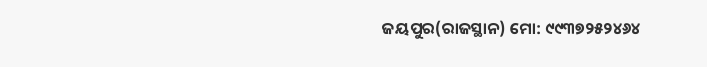ଜୟପୁର(ରାଜସ୍ଥାନ) ମୋ: ୯୯୩୭୨୫୨୪୬୪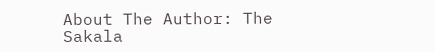About The Author: The Sakala